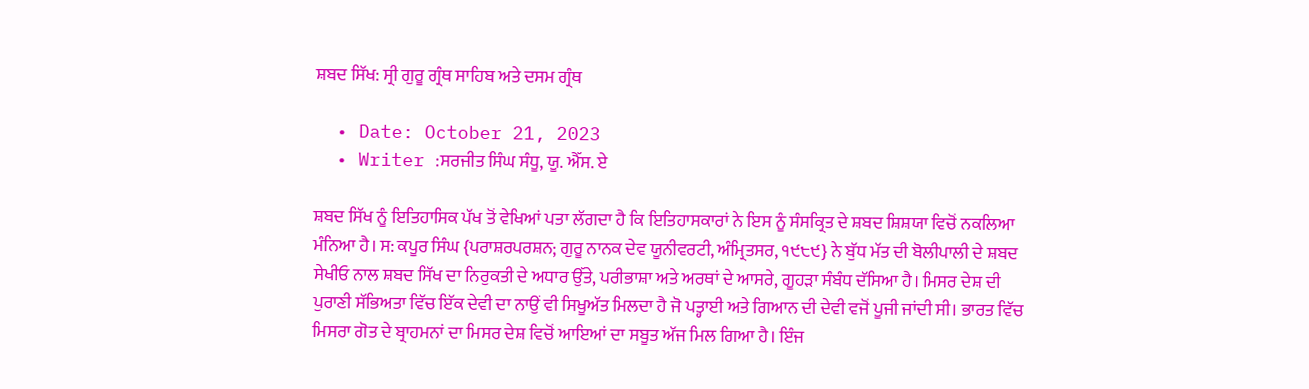ਸ਼ਬਦ ਸਿੱਖ: ਸ੍ਰੀ ਗੁਰੂ ਗ੍ਰੰਥ ਸਾਹਿਬ ਅਤੇ ਦਸਮ ਗ੍ਰੰਥ

  • Date: October 21, 2023
  • Writer :ਸਰਜੀਤ ਸਿੰਘ ਸੰਧੂ, ਯੂ. ਐੱਸ. ਏ

ਸ਼ਬਦ ਸਿੱਖ ਨੂੰ ਇਤਿਹਾਸਿਕ ਪੱਖ ਤੋਂ ਵੇਖਿਆਂ ਪਤਾ ਲੱਗਦਾ ਹੈ ਕਿ ਇਤਿਹਾਸਕਾਰਾਂ ਨੇ ਇਸ ਨੂੰ ਸੰਸਕ੍ਰਿਤ ਦੇ ਸ਼ਬਦ ਸ਼ਿਸ਼ਯਾ ਵਿਚੋਂ ਨਕਲਿਆ ਮੰਨਿਆ ਹੈ। ਸ: ਕਪੂਰ ਸਿੰਘ {ਪਰਾਸ਼ਰਪਰਸ਼ਨ; ਗੁਰੂ ਨਾਨਕ ਦੇਵ ਯੂਨੀਵਰਟੀ, ਅੰਮ੍ਰਿਤਸਰ, ੧੯੮੯} ਨੇ ਬੁੱਧ ਮੱਤ ਦੀ ਬੋਲੀਪਾਲੀ ਦੇ ਸ਼ਬਦ ਸੇਖੀਓ ਨਾਲ ਸ਼ਬਦ ਸਿੱਖ ਦਾ ਨਿਰੁਕਤੀ ਦੇ ਅਧਾਰ ਉੱਤੇ, ਪਰੀਭਾਸ਼ਾ ਅਤੇ ਅਰਥਾਂ ਦੇ ਆਸਰੇ, ਗੂਹੜਾ ਸੰਬੰਧ ਦੱਸਿਆ ਹੈ। ਮਿਸਰ ਦੇਸ਼ ਦੀ ਪੁਰਾਣੀ ਸੱਭਿਅਤਾ ਵਿੱਚ ਇੱਕ ਦੇਵੀ ਦਾ ਨਾਉਂ ਵੀ ਸਿਖੂਅੱਤ ਮਿਲਦਾ ਹੈ ਜੋ ਪਤ੍ਹਾਈ ਅਤੇ ਗਿਆਨ ਦੀ ਦੇਵੀ ਵਜੋਂ ਪੂਜੀ ਜਾਂਦੀ ਸੀ। ਭਾਰਤ ਵਿੱਚ ਮਿਸਰਾ ਗੋਤ ਦੇ ਬ੍ਰਾਹਮਨਾਂ ਦਾ ਮਿਸਰ ਦੇਸ਼ ਵਿਚੋਂ ਆਇਆਂ ਦਾ ਸਬੂਤ ਅੱਜ ਮਿਲ ਗਿਆ ਹੈ। ਇੰਜ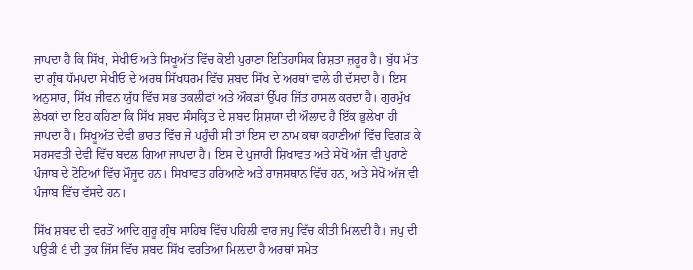ਜਾਪਦਾ ਹੈ ਕਿ ਸਿੱਖ, ਸੇਖੀਓ ਅਤੇ ਸਿਖੂਅੱਤ ਵਿੱਚ ਕੋਈ ਪੁਰਾਣਾ ਇਤਿਹਾਸਿਕ ਰਿਸ਼ਤਾ ਜ਼ਰੂਰ ਹੈ। ਬੁੱਧ ਮੱਤ ਦਾ ਗ੍ਰੰਥ ਧੱਮਪਦਾ ਸੇਖੀਓ ਦੇ ਅਰਥ ਸਿੱਖਧਰਮ ਵਿੱਚ ਸ਼ਬਦ ਸਿੱਖ ਦੇ ਅਰਥਾਂ ਵਾਲੇ ਹੀ ਦੱਸਦਾ ਹੈ। ਇਸ ਅਨੁਸਾਰ, ਸਿੱਖ ਜੀਵਨ ਯੁੱਧ ਵਿੱਚ ਸਭ ਤਕਲੀਫਾਂ ਅਤੇ ਔਕੜਾਂ ਉੱਪਰ ਜਿੱਤ ਹਾਸਲ ਕਰਦਾ ਹੈ। ਗੁਰਮੁੱਖ ਲੇਖਕਾਂ ਦਾ ਇਹ ਕਹਿਣਾ ਕਿ ਸਿੱਖ ਸ਼ਬਦ ਸੰਸਕ੍ਰਿਤ ਦੇ ਸ਼ਬਦ ਸ਼ਿਸ਼ਯਾ ਦੀ ਔਲਾਦ ਹੈ ਇੱਕ ਭੁਲੇਖਾ ਹੀ ਜਾਪਦਾ ਹੈ। ਸਿਖੂਅੱਤ ਦੇਵੀ ਭਾਰਤ ਵਿੱਚ ਜੇ ਪਹੁੰਚੀ ਸੀ ਤਾਂ ਇਸ ਦਾ ਨਾਮ ਕਥਾ ਕਹਾਣੀਆਂ ਵਿੱਚ ਵਿਗੜ ਕੇ ਸਰਸਵਤੀ ਦੇਵੀ ਵਿੱਚ ਬਦਲ ਗਿਆ ਜਾਪਦਾ ਹੈ। ਇਸ ਦੇ ਪੁਜਾਰੀ ਸ਼ਿਖਾਵਤ ਅਤੇ ਸੇਖੋਂ ਅੱਜ ਵੀ ਪੁਰਾਣੇ ਪੰਜਾਬ ਦੇ ਟੋਟਿਆਂ ਵਿੱਚ ਮੌਜੂਦ ਹਨ। ਸਿਖਾਵਤ ਹਰਿਆਣੇ ਅਤੇ ਰਾਜਸਥਾਨ ਵਿੱਚ ਹਨ, ਅਤੇ ਸੇਖੋਂ ਅੱਜ ਵੀ ਪੰਜਾਬ ਵਿੱਚ ਵੱਸਦੇ ਹਨ।

ਸਿੱਖ ਸ਼ਬਦ ਦੀ ਵਰਤੋਂ ਆਦਿ ਗੁਰੂ ਗ੍ਰੰਥ ਸਾਹਿਬ ਵਿੱਚ ਪਹਿਲੀ ਵਾਰ ਜਪੁ ਵਿੱਚ ਕੀਤੀ ਮਿਲ਼ਦੀ ਹੈ। ਜਪੁ ਦੀ ਪਉੜੀ ੬ ਦੀ ਤੁਕ ਜਿੱਸ ਵਿੱਚ ਸ਼ਬਦ ਸਿੱਖ ਵਰਤਿਆ ਮਿਲ਼ਦਾ ਹੈ ਅਰਥਾਂ ਸਮੇਤ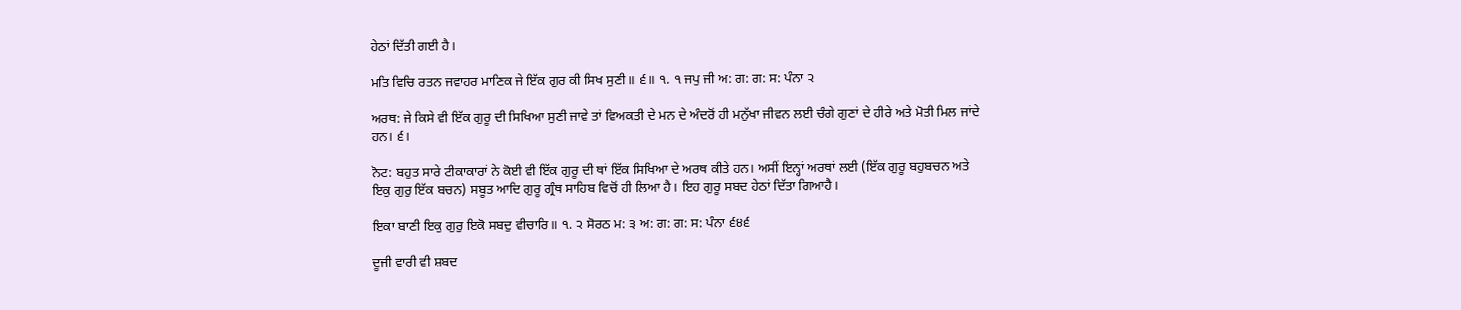ਹੇਠਾਂ ਦਿੱਤੀ ਗਈ ਹੈ।

ਮਤਿ ਵਿਚਿ ਰਤਨ ਜਵਾਹਰ ਮਾਣਿਕ ਜੇ ਇੱਕ ਗੁਰ ਕੀ ਸਿਖ ਸੁਣੀ॥ ੬॥ ੧. ੧ ਜਪੁ ਜੀ ਅ: ਗ: ਗ: ਸ: ਪੰਨਾ ੨

ਅਰਥ: ਜੇ ਕਿਸੇ ਵੀ ਇੱਕ ਗੁਰੂ ਦੀ ਸਿਖਿਆ ਸੁਣੀ ਜਾਵੇ ਤਾਂ ਵਿਅਕਤੀ ਦੇ ਮਨ ਦੇ ਅੰਦਰੋਂ ਹੀ ਮਨੁੱਖਾ ਜੀਵਨ ਲਈ ਚੰਗੇ ਗੁਣਾਂ ਦੇ ਹੀਰੇ ਅਤੇ ਮੋਤੀ ਮਿਲ ਜਾਂਦੇ ਹਨ। ੬।

ਨੋਟ: ਬਹੁਤ ਸਾਰੇ ਟੀਕਾਕਾਰਾਂ ਨੇ ਕੋਈ ਵੀ ਇੱਕ ਗੁਰੂ ਦੀ ਥਾਂ ਇੱਕ ਸਿਖਿਆ ਦੇ ਅਰਥ ਕੀਤੇ ਹਨ। ਅਸੀਂ ਇਨ੍ਹਾਂ ਅਰਥਾਂ ਲਈ (ਇੱਕ ਗੁਰੂ ਬਹੁਬਚਨ ਅਤੇ ਇਕੁ ਗੁਰੁ ਇੱਕ ਬਚਨ) ਸਬੂਤ ਆਦਿ ਗੁਰੂ ਗ੍ਰੰਥ ਸਾਹਿਬ ਵਿਚੋਂ ਹੀ ਲਿਆ ਹੈ। ਇਹ ਗੁਰੂ ਸਬਦ ਹੇਠਾਂ ਦਿੱਤਾ ਗਿਆਹੈ।

ਇਕਾ ਬਾਣੀ ਇਕੁ ਗੁਰੁ ਇਕੋ ਸਬਦੁ ਵੀਚਾਰਿ॥ ੧. ੨ ਸੋਰਠ ਮ: ੩ ਅ: ਗ: ਗ: ਸ: ਪੰਨਾ ੬੪੬

ਦੂਜੀ ਵਾਰੀ ਵੀ ਸ਼ਬਦ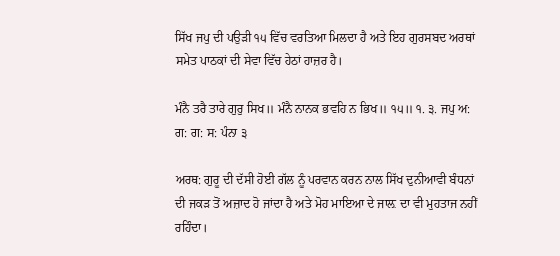ਸਿੱਖ ਜਪੁ ਦੀ ਪਉੜੀ ੧੫ ਵਿੱਚ ਵਰਤਿਆ ਮਿਲਦਾ ਹੈ ਅਤੇ ਇਹ ਗੁਰਸਬਦ ਅਰਥਾਂ ਸਮੇਤ ਪਾਠਕਾਂ ਦੀ ਸੇਵਾ ਵਿੱਚ ਹੇਠਾਂ ਹਾਜ਼ਰ ਹੈ।

ਮੰਨੈ ਤਰੈ ਤਾਰੇ ਗੁਰੁ ਸਿਖ॥ ਮੰਨੈ ਨਾਨਕ ਭਵਹਿ ਨ ਭਿਖ॥ ੧੫॥ ੧. ੩. ਜਪੁ ਅ: ਗ: ਗ: ਸ: ਪੰਨਾ ੩

ਅਰਥ: ਗੁਰੂ ਦੀ ਦੱਸੀ ਹੋਈ ਗੱਲ ਨੂੰ ਪਰਵਾਨ ਕਰਨ ਨਾਲ ਸਿੱਖ ਦੁਨੀਆਵੀ ਬੰਧਨਾਂ ਦੀ ਜਕੜ ਤੋਂ ਅਜ਼ਾਦ ਹੋ ਜਾਂਦਾ ਹੈ ਅਤੇ ਮੋਹ ਮਾਇਆ ਦੇ ਜਾਲ਼ ਦਾ ਵੀ ਮੁਹਤਾਜ ਨਹੀਂ ਰਹਿੰਦਾ।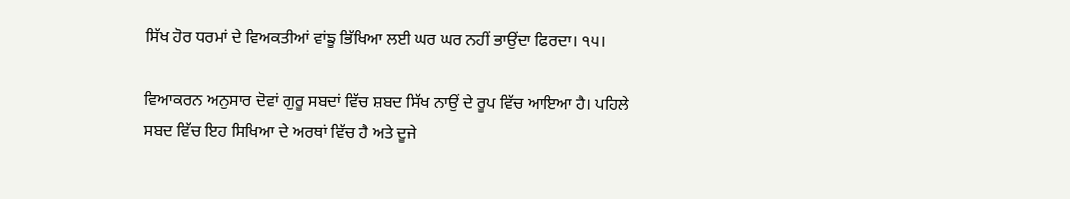ਸਿੱਖ ਹੋਰ ਧਰਮਾਂ ਦੇ ਵਿਅਕਤੀਆਂ ਵਾਂਙੂ ਭਿੱਖਿਆ ਲਈ ਘਰ ਘਰ ਨਹੀਂ ਭਾਉਂਦਾ ਫਿਰਦਾ। ੧੫।

ਵਿਆਕਰਨ ਅਨੁਸਾਰ ਦੋਵਾਂ ਗੁਰੂ ਸਬਦਾਂ ਵਿੱਚ ਸ਼ਬਦ ਸਿੱਖ ਨਾਉਂ ਦੇ ਰੂਪ ਵਿੱਚ ਆਇਆ ਹੈ। ਪਹਿਲੇ ਸਬਦ ਵਿੱਚ ਇਹ ਸਿਖਿਆ ਦੇ ਅਰਥਾਂ ਵਿੱਚ ਹੈ ਅਤੇ ਦੂਜੇ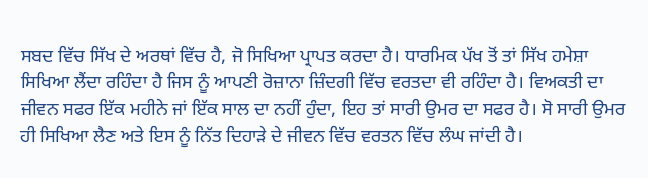ਸਬਦ ਵਿੱਚ ਸਿੱਖ ਦੇ ਅਰਥਾਂ ਵਿੱਚ ਹੈ, ਜੋ ਸਿਖਿਆ ਪ੍ਰਾਪਤ ਕਰਦਾ ਹੈ। ਧਾਰਮਿਕ ਪੱਖ ਤੋਂ ਤਾਂ ਸਿੱਖ ਹਮੇਸ਼ਾ ਸਿਖਿਆ ਲੈਂਦਾ ਰਹਿੰਦਾ ਹੈ ਜਿਸ ਨੂੰ ਆਪਣੀ ਰੋਜ਼ਾਨਾ ਜ਼ਿੰਦਗੀ ਵਿੱਚ ਵਰਤਦਾ ਵੀ ਰਹਿੰਦਾ ਹੈ। ਵਿਅਕਤੀ ਦਾ ਜੀਵਨ ਸਫਰ ਇੱਕ ਮਹੀਨੇ ਜਾਂ ਇੱਕ ਸਾਲ ਦਾ ਨਹੀਂ ਹੁੰਦਾ, ਇਹ ਤਾਂ ਸਾਰੀ ਉਮਰ ਦਾ ਸਫਰ ਹੈ। ਸੋ ਸਾਰੀ ਉਮਰ ਹੀ ਸਿਖਿਆ ਲੈਣ ਅਤੇ ਇਸ ਨੂੰ ਨਿੱਤ ਦਿਹਾੜੇ ਦੇ ਜੀਵਨ ਵਿੱਚ ਵਰਤਨ ਵਿੱਚ ਲੰਘ ਜਾਂਦੀ ਹੈ।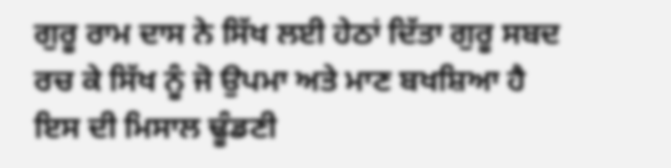ਗੁਰੂ ਰਾਮ ਦਾਸ ਨੇ ਸਿੱਖ ਲਈ ਹੇਠਾਂ ਦਿੱਤਾ ਗੁਰੂ ਸਬਦ ਰਚ ਕੇ ਸਿੱਖ ਨੂੰ ਜੋ ਉਪਮਾ ਅਤੇ ਮਾਣ ਬਖਸ਼ਿਆ ਹੈ ਇਸ ਦੀ ਮਿਸਾਲ ਢੂੰਡਣੀ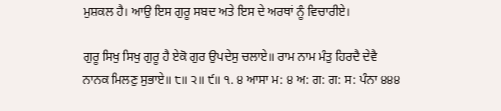ਮੁਸ਼ਕਲ ਹੈ। ਆਉ ਇਸ ਗੁਰੂ ਸਬਦ ਅਤੇ ਇਸ ਦੇ ਅਰਥਾਂ ਨੂੰ ਵਿਚਾਰੀਏ।

ਗੁਰੂ ਸਿਖੁ ਸਿਖੁ ਗੁਰੂ ਹੈ ਏਕੋ ਗੁਰ ਉਪਦੇਸੁ ਚਲਾਏ॥ ਰਾਮ ਨਾਮ ਮੰਤੁ ਹਿਰਦੈ ਦੇਵੈ ਨਾਨਕ ਮਿਲਣੁ ਸੁਭਾਏ॥ ੮॥ ੨॥ ੯॥ ੧. ੪ ਆਸਾ ਮ: ੪ ਅ: ਗ: ਗ: ਸ: ਪੰਨਾ ੪੪੪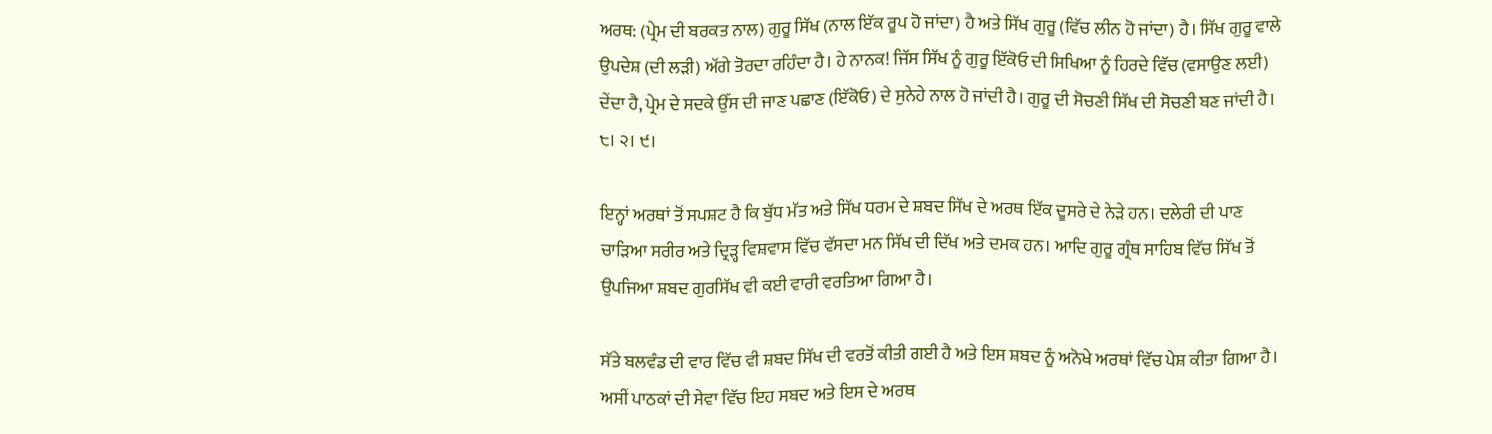ਅਰਥ: (ਪ੍ਰੇਮ ਦੀ ਬਰਕਤ ਨਾਲ) ਗੁਰੂ ਸਿੱਖ (ਨਾਲ ਇੱਕ ਰੂਪ ਹੋ ਜਾਂਦਾ) ਹੈ ਅਤੇ ਸਿੱਖ ਗੁਰੂ (ਵਿੱਚ ਲੀਨ ਹੋ ਜਾਂਦਾ) ਹੈ। ਸਿੱਖ ਗੁਰੂ ਵਾਲੇ ਉਪਦੇਸ਼ (ਦੀ ਲੜੀ) ਅੱਗੇ ਤੋਰਦਾ ਰਹਿੰਦਾ ਹੈ। ਹੇ ਨਾਨਕ! ਜਿੱਸ ਸਿੱਖ ਨੂੰ ਗੁਰੂ ਇੱਕੋਓ ਦੀ ਸਿਖਿਆ ਨੂੰ ਹਿਰਦੇ ਵਿੱਚ (ਵਸਾਉਣ ਲਈ) ਦੇਂਦਾ ਹੈ, ਪ੍ਰੇਮ ਦੇ ਸਦਕੇ ਉੱਸ ਦੀ ਜਾਣ ਪਛਾਣ (ਇੱਕੋਓ) ਦੇ ਸੁਨੇਹੇ ਨਾਲ ਹੋ ਜਾਂਦੀ ਹੈ। ਗੁਰੂ ਦੀ ਸੋਚਣੀ ਸਿੱਖ ਦੀ ਸੋਚਣੀ ਬਣ ਜਾਂਦੀ ਹੈ। ੮। ੨। ੯।

ਇਨ੍ਹਾਂ ਅਰਥਾਂ ਤੋਂ ਸਪਸ਼ਟ ਹੈ ਕਿ ਬੁੱਧ ਮੱਤ ਅਤੇ ਸਿੱਖ ਧਰਮ ਦੇ ਸ਼ਬਦ ਸਿੱਖ ਦੇ ਅਰਥ ਇੱਕ ਦੂਸਰੇ ਦੇ ਨੇੜੇ ਹਨ। ਦਲੇਰੀ ਦੀ ਪਾਣ ਚਾੜਿਆ ਸਰੀਰ ਅਤੇ ਦ੍ਰਿੜ੍ਹ ਵਿਸ਼ਵਾਸ ਵਿੱਚ ਵੱਸਦਾ ਮਨ ਸਿੱਖ ਦੀ ਦਿੱਖ ਅਤੇ ਦਮਕ ਹਨ। ਆਦਿ ਗੁਰੂ ਗ੍ਰੰਥ ਸਾਹਿਬ ਵਿੱਚ ਸਿੱਖ ਤੋਂ ਉਪਜਿਆ ਸ਼ਬਦ ਗੁਰਸਿੱਖ ਵੀ ਕਈ ਵਾਰੀ ਵਰਤਿਆ ਗਿਆ ਹੈ।

ਸੱਤੇ ਬਲਵੰਡ ਦੀ ਵਾਰ ਵਿੱਚ ਵੀ ਸ਼ਬਦ ਸਿੱਖ ਦੀ ਵਰਤੋਂ ਕੀਤੀ ਗਈ ਹੈ ਅਤੇ ਇਸ ਸ਼ਬਦ ਨੂੰ ਅਨੋਖੇ ਅਰਥਾਂ ਵਿੱਚ ਪੇਸ਼ ਕੀਤਾ ਗਿਆ ਹੈ। ਅਸੀਂ ਪਾਠਕਾਂ ਦੀ ਸੇਵਾ ਵਿੱਚ ਇਹ ਸਬਦ ਅਤੇ ਇਸ ਦੇ ਅਰਥ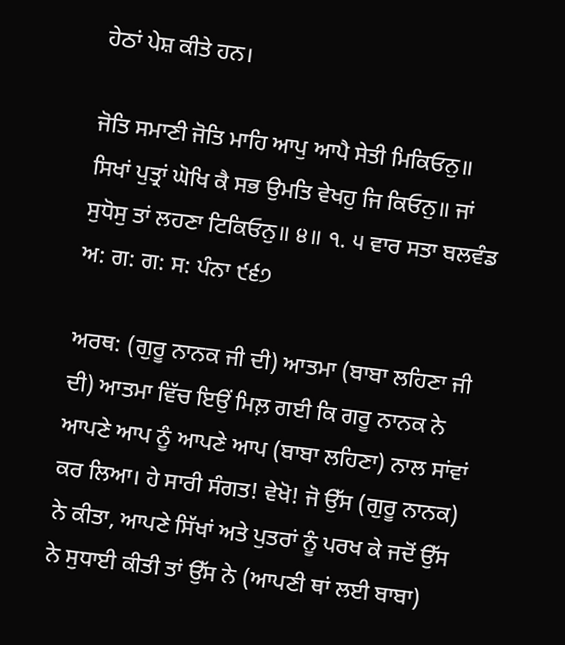ਹੇਠਾਂ ਪੇਸ਼ ਕੀਤੇ ਹਨ।

ਜੋਤਿ ਸਮਾਣੀ ਜੋਤਿ ਮਾਹਿ ਆਪੁ ਆਪੈ ਸੇਤੀ ਮਿਕਿਓਨੁ॥ ਸਿਖਾਂ ਪੁਤ੍ਰਾਂ ਘੋਖਿ ਕੈ ਸਭ ਉਮਤਿ ਵੇਖਹੁ ਜਿ ਕਿਓਨੁ॥ ਜਾਂ ਸੁਧੋਸੁ ਤਾਂ ਲਹਣਾ ਟਿਕਿਓਨੁ॥ ੪॥ ੧. ੫ ਵਾਰ ਸਤਾ ਬਲਵੰਡ ਅ: ਗ: ਗ: ਸ: ਪੰਨਾ ੯੬੭

ਅਰਥ: (ਗੁਰੂ ਨਾਨਕ ਜੀ ਦੀ) ਆਤਮਾ (ਬਾਬਾ ਲਹਿਣਾ ਜੀ ਦੀ) ਆਤਮਾ ਵਿੱਚ ਇਉਂ ਮਿਲ਼ ਗਈ ਕਿ ਗਰੂ ਨਾਨਕ ਨੇ ਆਪਣੇ ਆਪ ਨੂੰ ਆਪਣੇ ਆਪ (ਬਾਬਾ ਲਹਿਣਾ) ਨਾਲ ਸਾਂਵਾਂ ਕਰ ਲਿਆ। ਹੇ ਸਾਰੀ ਸੰਗਤ! ਵੇਖੋ! ਜੋ ਉੱਸ (ਗੁਰੂ ਨਾਨਕ) ਨੇ ਕੀਤਾ, ਆਪਣੇ ਸਿੱਖਾਂ ਅਤੇ ਪੁਤਰਾਂ ਨੂੰ ਪਰਖ ਕੇ ਜਦੋਂ ਉੱਸ ਨੇ ਸੁਧਾਈ ਕੀਤੀ ਤਾਂ ਉੱਸ ਨੇ (ਆਪਣੀ ਥਾਂ ਲਈ ਬਾਬਾ)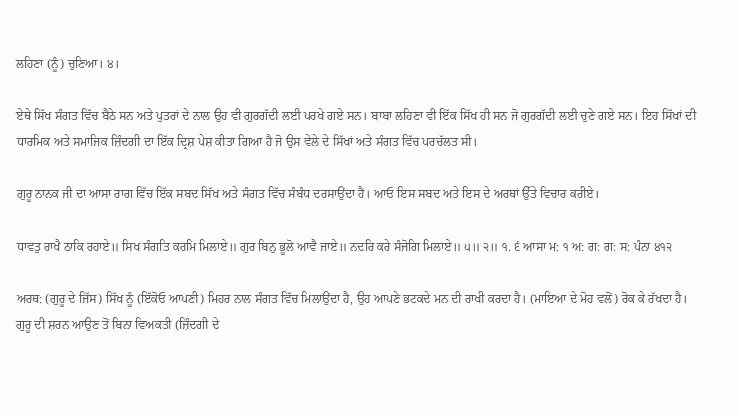ਲਹਿਣਾ (ਨੂੰ) ਚੁਣਿਆ। ੪।

ਏਥੇ ਸਿੱਖ ਸੰਗਤ ਵਿੱਚ ਬੈਠੇ ਸਨ ਅਤੇ ਪੁਤਰਾਂ ਦੇ ਨਾਲ ਉਹ ਵੀ ਗੁਰਗੱਦੀ ਲਈ ਪਰਖੇ ਗਏ ਸਨ। ਬਾਬਾ ਲਹਿਣਾ ਵੀ ਇੱਕ ਸਿੱਖ ਹੀ ਸਨ ਜੋ ਗੁਰਗੱਦੀ ਲਈ ਚੁਣੇ ਗਏ ਸਨ। ਇਹ ਸਿੱਖਾਂ ਦੀ ਧਾਰਮਿਕ ਅਤੇ ਸਮਾਜਿਕ ਜ਼ਿੰਦਗੀ ਦਾ ਇੱਕ ਦ੍ਰਿਸ਼ ਪੇਸ਼ ਕੀਤਾ ਗਿਆ ਹੈ ਜੋ ਉਸ ਵੇਲੇ ਦੇ ਸਿੱਖਾਂ ਅਤੇ ਸੰਗਤ ਵਿੱਚ ਪਰਚੱਲਤ ਸੀ।

ਗੁਰੂ ਨਾਨਕ ਜੀ ਦਾ ਆਸਾ ਰਾਗ ਵਿੱਚ ਇੱਕ ਸਬਦ ਸਿੱਖ ਅਤੇ ਸੰਗਤ ਵਿੱਚ ਸੰਬੰਧ ਦਰਸਾਉਂਦਾ ਹੈ। ਆਓ ਇਸ ਸਬਦ ਅਤੇ ਇਸ ਦੇ ਅਰਥਾਂ ਉੱਤੇ ਵਿਚਾਰ ਕਰੀਏ।

ਧਾਵਤੁ ਰਾਖੈ ਠਾਕਿ ਰਹਾਏ॥ ਸਿਖ ਸੰਗਤਿ ਕਰਮਿ ਮਿਲਾਏ॥ ਗੁਰ ਬਿਨੁ ਭੂਲੋ ਆਵੈ ਜਾਏ॥ ਨਦਰਿ ਕਰੇ ਸੰਜੋਗਿ ਮਿਲਾਏ॥ ੫॥ ੨॥ ੧. ੬ ਆਸਾ ਮ: ੧ ਅ: ਗ: ਗ: ਸ: ਪੰਨਾ ੪੧੨

ਅਰਥ: (ਗੁਰੂ ਦੇ ਜਿੱਸ) ਸਿੱਖ ਨੂੰ (ਇੱਕੋਓ ਆਪਣੀ) ਮਿਹਰ ਨਾਲ ਸੰਗਤ ਵਿੱਚ ਮਿਲਾਉਂਦਾ ਹੈ, ਉਹ ਆਪਣੇ ਭਟਕਦੇ ਮਨ ਦੀ ਰਾਖੀ ਕਰਦਾ ਹੈ। (ਮਾਇਆ ਦੇ ਮੋਹ ਵਲੋਂ) ਰੋਕ ਕੇ ਰੱਖਦਾ ਹੈ। ਗੁਰੂ ਦੀ ਸ਼ਰਨ ਆਉਣ ਤੋਂ ਬਿਨਾ ਵਿਅਕਤੀ (ਜ਼ਿੰਦਗੀ ਦੇ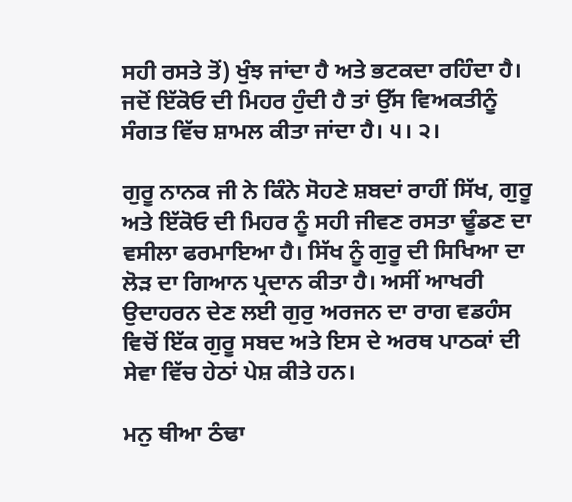ਸਹੀ ਰਸਤੇ ਤੋਂ) ਖੁੰਝ ਜਾਂਦਾ ਹੈ ਅਤੇ ਭਟਕਦਾ ਰਹਿੰਦਾ ਹੈ। ਜਦੋਂ ਇੱਕੋਓ ਦੀ ਮਿਹਰ ਹੁੰਦੀ ਹੈ ਤਾਂ ਉੱਸ ਵਿਅਕਤੀਨੂੰ ਸੰਗਤ ਵਿੱਚ ਸ਼ਾਮਲ ਕੀਤਾ ਜਾਂਦਾ ਹੈ। ੫। ੨।

ਗੁਰੂ ਨਾਨਕ ਜੀ ਨੇ ਕਿੰਨੇ ਸੋਹਣੇ ਸ਼ਬਦਾਂ ਰਾਹੀਂ ਸਿੱਖ, ਗੁਰੂ ਅਤੇ ਇੱਕੋਓ ਦੀ ਮਿਹਰ ਨੂੰ ਸਹੀ ਜੀਵਣ ਰਸਤਾ ਢੂੰਡਣ ਦਾ ਵਸੀਲਾ ਫਰਮਾਇਆ ਹੈ। ਸਿੱਖ ਨੂੰ ਗੁਰੂ ਦੀ ਸਿਖਿਆ ਦਾ ਲੋੜ ਦਾ ਗਿਆਨ ਪ੍ਰਦਾਨ ਕੀਤਾ ਹੈ। ਅਸੀਂ ਆਖਰੀ ਉਦਾਹਰਨ ਦੇਣ ਲਈ ਗੁਰੁ ਅਰਜਨ ਦਾ ਰਾਗ ਵਡਹੰਸ ਵਿਚੋਂ ਇੱਕ ਗੁਰੂ ਸਬਦ ਅਤੇ ਇਸ ਦੇ ਅਰਥ ਪਾਠਕਾਂ ਦੀ ਸੇਵਾ ਵਿੱਚ ਹੇਠਾਂ ਪੇਸ਼ ਕੀਤੇ ਹਨ।

ਮਨੁ ਥੀਆ ਠੰਢਾ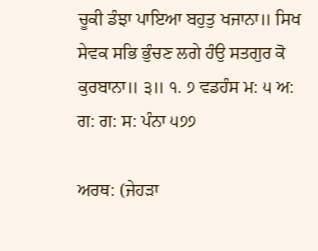ਚੂਕੀ ਡੰਝਾ ਪਾਇਆ ਬਹੁਤੁ ਖਜਾਨਾ॥ ਸਿਖ ਸੇਵਕ ਸਭਿ ਭੁੰਚਣ ਲਗੇ ਹੰਉ ਸਤਗੁਰ ਕੋ ਕੁਰਬਾਨਾ॥ ੩॥ ੧. ੭ ਵਡਹੰਸ ਮ: ੫ ਅ: ਗ: ਗ: ਸ: ਪੰਨਾ ੫੭੭

ਅਰਥ: (ਜੇਹੜਾ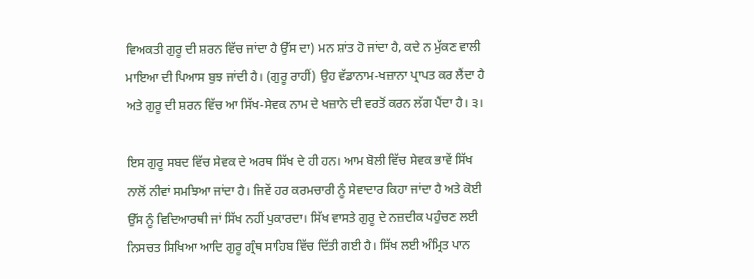ਵਿਅਕਤੀ ਗੁਰੂ ਦੀ ਸ਼ਰਨ ਵਿੱਚ ਜਾਂਦਾ ਹੈ ਉੱਸ ਦਾ) ਮਨ ਸ਼ਾਂਤ ਹੋ ਜਾਂਦਾ ਹੈ, ਕਦੇ ਨ ਮੁੱਕਣ ਵਾਲੀ ਮਾਇਆ ਦੀ ਪਿਆਸ ਬੁਝ ਜਾਂਦੀ ਹੈ। (ਗੁਰੂ ਰਾਹੀਂ) ਉਹ ਵੱਡਾਨਾਮ-ਖਜ਼ਾਨਾ ਪ੍ਰਾਪਤ ਕਰ ਲੈਂਦਾ ਹੈ ਅਤੇ ਗੁਰੂ ਦੀ ਸ਼ਰਨ ਵਿੱਚ ਆ ਸਿੱਖ-ਸੇਵਕ ਨਾਮ ਦੇ ਖਜ਼ਾਨੇ ਦੀ ਵਰਤੋਂ ਕਰਨ ਲੱਗ ਪੈਂਦਾ ਹੈ। ੩।

ਇਸ ਗੁਰੂ ਸਬਦ ਵਿੱਚ ਸੇਵਕ ਦੇ ਅਰਥ ਸਿੱਖ ਦੇ ਹੀ ਹਨ। ਆਮ ਬੋਲੀ ਵਿੱਚ ਸੇਵਕ ਭਾਵੇਂ ਸਿੱਖ ਨਾਲੋਂ ਨੀਵਾਂ ਸਮਝਿਆ ਜਾਂਦਾ ਹੈ। ਜਿਵੇਂ ਹਰ ਕਰਮਚਾਰੀ ਨੂੰ ਸੇਵਾਦਾਰ ਕਿਹਾ ਜਾਂਦਾ ਹੈ ਅਤੇ ਕੋਈ ਉੱਸ ਨੂੰ ਵਿਦਿਆਰਥੀ ਜਾਂ ਸਿੱਖ ਨਹੀਂ ਪੁਕਾਰਦਾ। ਸਿੱਖ ਵਾਸਤੇ ਗੁਰੂ ਦੇ ਨਜ਼ਦੀਕ ਪਹੁੰਚਣ ਲਈ ਨਿਸਚਤ ਸਿਖਿਆ ਆਦਿ ਗੁਰੂ ਗ੍ਰੰਥ ਸਾਹਿਬ ਵਿੱਚ ਦਿੱਤੀ ਗਈ ਹੈ। ਸਿੱਖ ਲਈ ਅੰਮ੍ਰਿਤ ਪਾਨ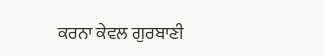ਕਰਨਾ ਕੇਵਲ ਗੁਰਬਾਣੀ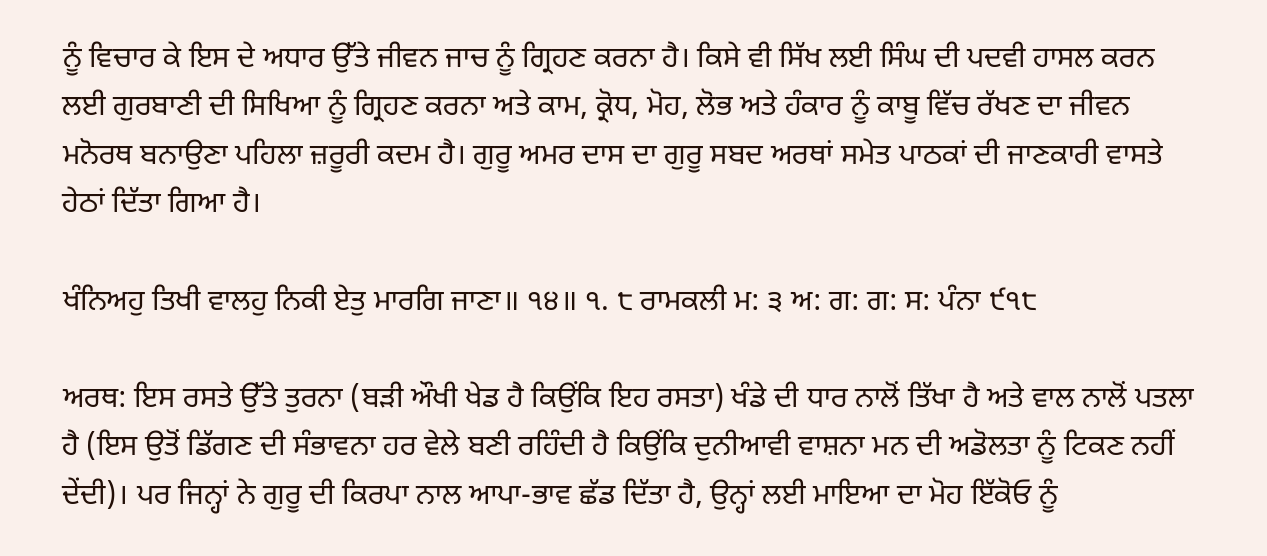ਨੂੰ ਵਿਚਾਰ ਕੇ ਇਸ ਦੇ ਅਧਾਰ ਉੱਤੇ ਜੀਵਨ ਜਾਚ ਨੂੰ ਗ੍ਰਿਹਣ ਕਰਨਾ ਹੈ। ਕਿਸੇ ਵੀ ਸਿੱਖ ਲਈ ਸਿੰਘ ਦੀ ਪਦਵੀ ਹਾਸਲ ਕਰਨ ਲਈ ਗੁਰਬਾਣੀ ਦੀ ਸਿਖਿਆ ਨੂੰ ਗ੍ਰਿਹਣ ਕਰਨਾ ਅਤੇ ਕਾਮ, ਕ੍ਰੋਧ, ਮੋਹ, ਲੋਭ ਅਤੇ ਹੰਕਾਰ ਨੂੰ ਕਾਬੂ ਵਿੱਚ ਰੱਖਣ ਦਾ ਜੀਵਨ ਮਨੋਰਥ ਬਨਾਉਣਾ ਪਹਿਲਾ ਜ਼ਰੂਰੀ ਕਦਮ ਹੈ। ਗੁਰੂ ਅਮਰ ਦਾਸ ਦਾ ਗੁਰੂ ਸਬਦ ਅਰਥਾਂ ਸਮੇਤ ਪਾਠਕਾਂ ਦੀ ਜਾਣਕਾਰੀ ਵਾਸਤੇ ਹੇਠਾਂ ਦਿੱਤਾ ਗਿਆ ਹੈ।

ਖੰਨਿਅਹੁ ਤਿਖੀ ਵਾਲਹੁ ਨਿਕੀ ਏਤੁ ਮਾਰਗਿ ਜਾਣਾ॥ ੧੪॥ ੧. ੮ ਰਾਮਕਲੀ ਮ: ੩ ਅ: ਗ: ਗ: ਸ: ਪੰਨਾ ੯੧੮

ਅਰਥ: ਇਸ ਰਸਤੇ ਉੱਤੇ ਤੁਰਨਾ (ਬੜੀ ਔਖੀ ਖੇਡ ਹੈ ਕਿਉਂਕਿ ਇਹ ਰਸਤਾ) ਖੰਡੇ ਦੀ ਧਾਰ ਨਾਲੋਂ ਤਿੱਖਾ ਹੈ ਅਤੇ ਵਾਲ ਨਾਲੋਂ ਪਤਲਾ ਹੈ (ਇਸ ਉਤੋਂ ਡਿੱਗਣ ਦੀ ਸੰਭਾਵਨਾ ਹਰ ਵੇਲੇ ਬਣੀ ਰਹਿੰਦੀ ਹੈ ਕਿਉਂਕਿ ਦੁਨੀਆਵੀ ਵਾਸ਼ਨਾ ਮਨ ਦੀ ਅਡੋਲਤਾ ਨੂੰ ਟਿਕਣ ਨਹੀਂ ਦੇਂਦੀ)। ਪਰ ਜਿਨ੍ਹਾਂ ਨੇ ਗੁਰੂ ਦੀ ਕਿਰਪਾ ਨਾਲ ਆਪਾ-ਭਾਵ ਛੱਡ ਦਿੱਤਾ ਹੈ, ਉਨ੍ਹਾਂ ਲਈ ਮਾਇਆ ਦਾ ਮੋਹ ਇੱਕੋਓ ਨੂੰ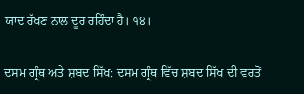ਯਾਦ ਰੱਖਣ ਨਾਲ ਦੂਰ ਰਹਿੰਦਾ ਹੈ। ੧੪।

ਦਸਮ ਗ੍ਰੰਥ ਅਤੇ ਸ਼ਬਦ ਸਿੱਖ: ਦਸਮ ਗ੍ਰੰਥ ਵਿੱਚ ਸ਼ਬਦ ਸਿੱਖ ਦੀ ਵਰਤੋਂ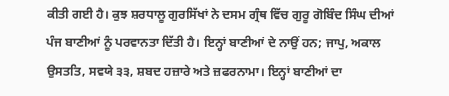ਕੀਤੀ ਗਈ ਹੈ। ਕੁਝ ਸ਼ਰਧਾਲੂ ਗੁਰਸਿੱਖਾਂ ਨੇ ਦਸਮ ਗ੍ਰੰਥ ਵਿੱਚ ਗੁਰੂ ਗੋਬਿੰਦ ਸਿੰਘ ਦੀਆਂ ਪੰਜ ਬਾਣੀਆਂ ਨੂੰ ਪਰਵਾਨਤਾ ਦਿੱਤੀ ਹੈ। ਇਨ੍ਹਾਂ ਬਾਣੀਆਂ ਦੇ ਨਾਉਂ ਹਨ; ਜਾਪੁ, ਅਕਾਲ ਉਸਤਤਿ, ਸਵਯੇ ੩੩, ਸ਼ਬਦ ਹਜ਼ਾਰੇ ਅਤੇ ਜ਼ਫਰਨਾਮਾ। ਇਨ੍ਹਾਂ ਬਾਣੀਆਂ ਦਾ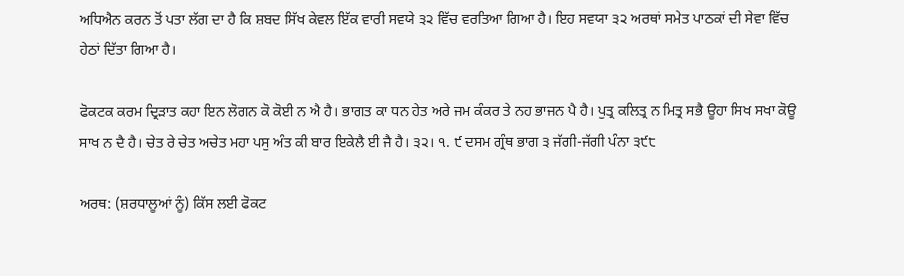ਅਧਿਐਨ ਕਰਨ ਤੋਂ ਪਤਾ ਲੱਗ ਦਾ ਹੈ ਕਿ ਸ਼ਬਦ ਸਿੱਖ ਕੇਵਲ ਇੱਕ ਵਾਰੀ ਸਵਯੇ ੩੨ ਵਿੱਚ ਵਰਤਿਆ ਗਿਆ ਹੈ। ਇਹ ਸਵਯਾ ੩੨ ਅਰਥਾਂ ਸਮੇਤ ਪਾਠਕਾਂ ਦੀ ਸੇਵਾ ਵਿੱਚ ਹੇਠਾਂ ਦਿੱਤਾ ਗਿਆ ਹੈ।

ਫੋਕਟਕ ਕਰਮ ਦ੍ਰਿੜਾਤ ਕਹਾ ਇਨ ਲੋਗਨ ਕੋ ਕੋਈ ਨ ਐ ਹੈ। ਭਾਗਤ ਕਾ ਧਨ ਹੇਤ ਅਰੇ ਜਮ ਕੰਕਰ ਤੇ ਨਹ ਭਾਜਨ ਪੈ ਹੈ। ਪੁਤ੍ਰ ਕਲਿਤ੍ਰ ਨ ਮਿਤ੍ਰ ਸਭੈ ਊਹਾ ਸਿਖ ਸਖਾ ਕੋਊ ਸਾਖ ਨ ਦੈ ਹੈ। ਚੇਤ ਰੇ ਚੇਤ ਅਚੇਤ ਮਹਾ ਪਸੁ ਅੰਤ ਕੀ ਬਾਰ ਇਕੇਲੈ ਈ ਜੈ ਹੈ। ੩੨। ੧. ੯ ਦਸਮ ਗ੍ਰੰਥ ਭਾਗ ੩ ਜੱਗੀ-ਜੱਗੀ ਪੰਨਾ ੩੯੮

ਅਰਥ: (ਸ਼ਰਧਾਲੂਆਂ ਨੂੰ) ਕਿੱਸ ਲਈ ਫੋਕਟ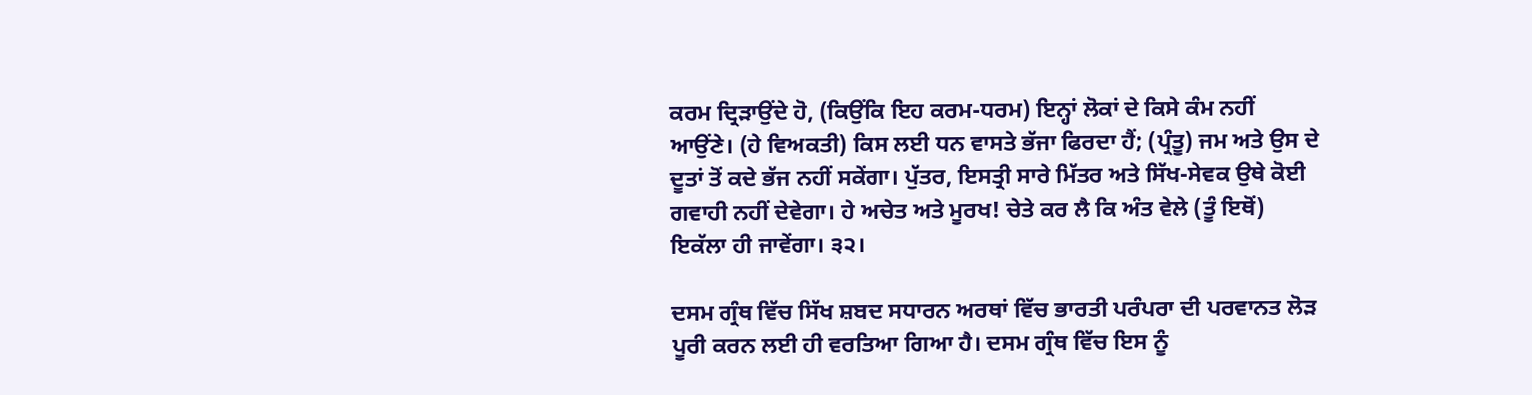ਕਰਮ ਦ੍ਰਿੜਾਉਂਦੇ ਹੋ, (ਕਿਉਂਕਿ ਇਹ ਕਰਮ-ਧਰਮ) ਇਨ੍ਹਾਂ ਲੋਕਾਂ ਦੇ ਕਿਸੇ ਕੰਮ ਨਹੀਂ ਆਉਂਣੇ। (ਹੇ ਵਿਅਕਤੀ) ਕਿਸ ਲਈ ਧਨ ਵਾਸਤੇ ਭੱਜਾ ਫਿਰਦਾ ਹੈਂ; (ਪ੍ਰੰਤੂ) ਜਮ ਅਤੇ ਉਸ ਦੇ ਦੂਤਾਂ ਤੋਂ ਕਦੇ ਭੱਜ ਨਹੀਂ ਸਕੇਂਗਾ। ਪੁੱਤਰ, ਇਸਤ੍ਰੀ ਸਾਰੇ ਮਿੱਤਰ ਅਤੇ ਸਿੱਖ-ਸੇਵਕ ਉਥੇ ਕੋਈ ਗਵਾਹੀ ਨਹੀਂ ਦੇਵੇਗਾ। ਹੇ ਅਚੇਤ ਅਤੇ ਮੂਰਖ! ਚੇਤੇ ਕਰ ਲੈ ਕਿ ਅੰਤ ਵੇਲੇ (ਤੂੰ ਇਥੋਂ) ਇਕੱਲਾ ਹੀ ਜਾਵੇਂਗਾ। ੩੨।

ਦਸਮ ਗ੍ਰੰਥ ਵਿੱਚ ਸਿੱਖ ਸ਼ਬਦ ਸਧਾਰਨ ਅਰਥਾਂ ਵਿੱਚ ਭਾਰਤੀ ਪਰੰਪਰਾ ਦੀ ਪਰਵਾਨਤ ਲੋੜ ਪੂਰੀ ਕਰਨ ਲਈ ਹੀ ਵਰਤਿਆ ਗਿਆ ਹੈ। ਦਸਮ ਗ੍ਰੰਥ ਵਿੱਚ ਇਸ ਨੂੰ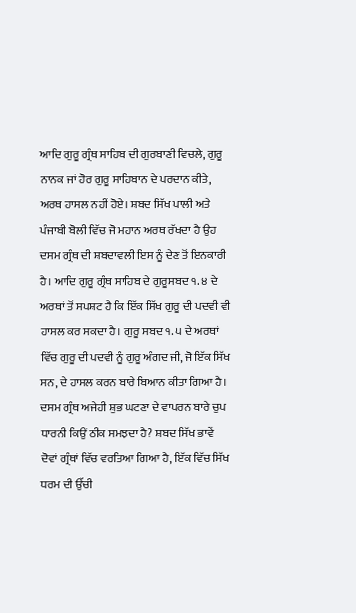ਆਦਿ ਗੁਰੂ ਗ੍ਰੰਥ ਸਾਹਿਬ ਦੀ ਗੁਰਬਾਣੀ ਵਿਚਲੇ, ਗੁਰੂ ਨਾਨਕ ਜਾਂ ਹੋਰ ਗੁਰੂ ਸਾਹਿਬਾਨ ਦੇ ਪਰਦਾਨ ਕੀਤੇ, ਅਰਥ ਹਾਸਲ ਨਹੀਂ ਹੋਏ। ਸ਼ਬਦ ਸਿੱਖ ਪਾਲੀ ਅਤੇ ਪੰਜਾਬੀ ਬੋਲੀ ਵਿੱਚ ਜੋ ਮਹਾਨ ਅਰਥ ਰੱਖਦਾ ਹੈ ਉਹ ਦਸਮ ਗ੍ਰੰਥ ਦੀ ਸ਼ਬਦਾਵਲੀ ਇਸ ਨੂੰ ਦੇਣ ਤੋਂ ਇਨਕਾਰੀ ਹੈ। ਆਦਿ ਗੁਰੂ ਗ੍ਰੰਥ ਸਾਹਿਬ ਦੇ ਗੁਰੂਸਬਦ ੧. ੪ ਦੇ ਅਰਥਾਂ ਤੋਂ ਸਪਸ਼ਟ ਹੈ ਕਿ ਇੱਕ ਸਿੱਖ ਗੁਰੂ ਦੀ ਪਦਵੀ ਵੀ ਹਾਸਲ ਕਰ ਸਕਦਾ ਹੈ। ਗੁਰੂ ਸਬਦ ੧. ੫ ਦੇ ਅਰਥਾਂ ਵਿੱਚ ਗੁਰੂ ਦੀ ਪਦਵੀ ਨੂੰ ਗੁਰੂ ਅੰਗਦ ਜੀ, ਜੋ ਇੱਕ ਸਿੱਖ ਸਨ, ਦੇ ਹਾਸਲ ਕਰਨ ਬਾਰੇ ਬਿਆਨ ਕੀਤਾ ਗਿਆ ਹੈ। ਦਸਮ ਗ੍ਰੰਥ ਅਜੇਹੀ ਸ਼ੁਭ ਘਟਣਾ ਦੇ ਵਾਪਰਨ ਬਾਰੇ ਚੁਪ ਧਾਰਨੀ ਕਿਉਂ ਠੀਕ ਸਮਝਦਾ ਹੈ? ਸ਼ਬਦ ਸਿੱਖ ਭਾਵੇਂ ਦੋਵਾਂ ਗ੍ਰੰਥਾਂ ਵਿੱਚ ਵਰਤਿਆ ਗਿਆ ਹੈ, ਇੱਕ ਵਿੱਚ ਸਿੱਖ ਧਰਮ ਦੀ ਉੱਚੀ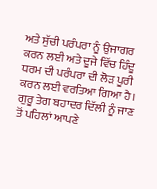ਅਤੇ ਸੁੱਚੀ ਪਰੰਪਰਾ ਨੂੰ ਉਜਾਗਰ ਕਰਨ ਲਈ ਅਤੇ ਦੂਜੇ ਵਿੱਚ ਹਿੰਦੂ ਧਰਮ ਦੀ ਪਰੰਪਰਾ ਦੀ ਲੋੜ ਪੂਰੀ ਕਰਨ ਲਈ ਵਰਤਿਆ ਗਿਆ ਹੈ। ਗੁਰੂ ਤੇਗ ਬਹਾਦਰ ਦਿੱਲੀ ਨੂੰ ਜਾਣ ਤੋਂ ਪਹਿਲਾਂ ਆਪਣੇ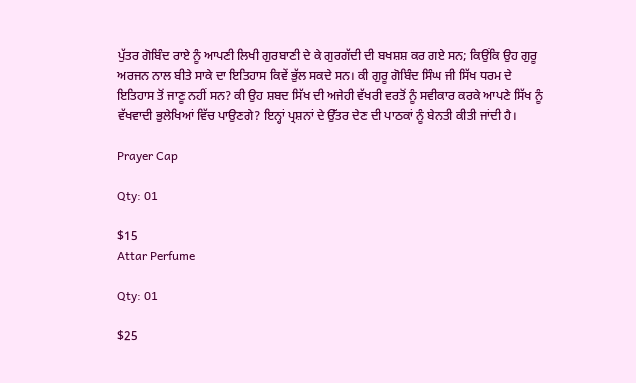ਪੁੱਤਰ ਗੋਬਿੰਦ ਰਾਏ ਨੂੰ ਆਪਣੀ ਲਿਖੀ ਗੁਰਬਾਣੀ ਦੇ ਕੇ ਗੁਰਗੱਦੀ ਦੀ ਬਖਸ਼ਸ਼ ਕਰ ਗਏ ਸਨ; ਕਿਉਂਕਿ ਉਹ ਗੁਰੂ ਅਰਜਨ ਨਾਲ ਬੀਤੇ ਸਾਕੇ ਦਾ ਇਤਿਹਾਸ ਕਿਵੇਂ ਭੁੱਲ ਸਕਦੇ ਸਨ। ਕੀ ਗੁਰੂ ਗੋਬਿੰਦ ਸਿੰਘ ਜੀ ਸਿੱਖ ਧਰਮ ਦੇ ਇਤਿਹਾਸ ਤੋਂ ਜਾਣੂ ਨਹੀਂ ਸਨ? ਕੀ ਉਹ ਸ਼ਬਦ ਸਿੱਖ ਦੀ ਅਜੇਹੀ ਵੱਖਰੀ ਵਰਤੋਂ ਨੂੰ ਸਵੀਕਾਰ ਕਰਕੇ ਆਪਣੇ ਸਿੱਖ ਨੂੰ ਵੱਖਵਾਦੀ ਭੁਲੇਖਿਆਂ ਵਿੱਚ ਪਾਉਣਗੇ? ਇਨ੍ਹਾਂ ਪ੍ਰਸ਼ਨਾਂ ਦੇ ਉੱਤਰ ਦੇਣ ਦੀ ਪਾਠਕਾਂ ਨੂੰ ਬੇਨਤੀ ਕੀਤੀ ਜਾਂਦੀ ਹੈ।

Prayer Cap

Qty: 01

$15
Attar Perfume

Qty: 01

$25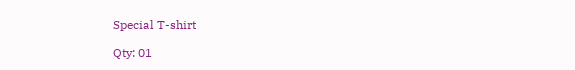Special T-shirt

Qty: 01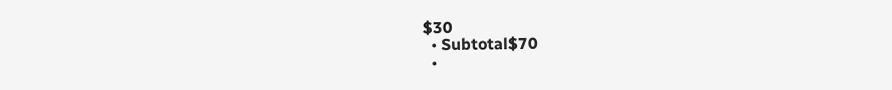$30
  • Subtotal$70
  •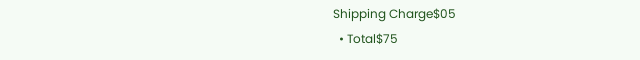Shipping Charge$05
  • Total$75